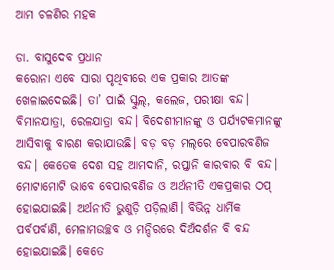ଆମ ଚଳଣିର ମହକ

ଡା. ବାସୁଦେବ ପ୍ରଧାନ
କରୋନା ଏବେ ସାରା ପୃଥିବୀରେ ଏକ ପ୍ରକାର ଆତଙ୍କ ଖେଳାଇଦେଇଛି। ତା’ ପାଇଁ ସ୍କୁଲ୍‌, କଲେଜ, ପରୀକ୍ଷା ବନ୍ଦ। ବିମାନଯାତ୍ରା, ରେଳଯାତ୍ରା ବନ୍ଦ। ବିଦେଶୀମାନଙ୍କୁ ଓ ପର୍ଯ୍ୟଟକମାନଙ୍କୁ ଆସିବାକୁ ବାରଣ କରାଯାଉଛି। ବଡ଼ ବଡ଼ ମଲ୍‌ରେ ବେପାରବଣିଜ ବନ୍ଦ। କେତେକ ଦେଶ ସହ ଆମଦାନି, ରପ୍ତାନି କାରବାର ବି ବନ୍ଦ। ମୋଟାମୋଟି ଭାବେ ବେପାରବଣିଜ ଓ ଅର୍ଥନୀତି ଏକପ୍ରକାର ଠପ୍‌ ହୋଇଯାଇଛି। ଅର୍ଥନୀତି ଭୁଶୁଡ଼ି ପଡ଼ିଲାଣି। ବିଭିନ୍ନ ଧାର୍ମିକ ପର୍ବପର୍ବାଣି, ମେଳାମଉଚ୍ଛବ ଓ ମନ୍ଦିରରେ ଦିଅଁଦର୍ଶନ ବି ବନ୍ଦ ହୋଇଯାଇଛି। କେତେ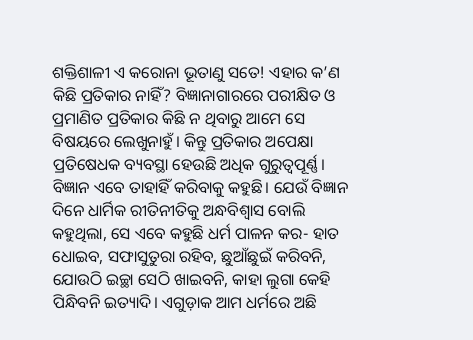ଶକ୍ତିଶାଳୀ ଏ କରୋନା ଭୂତାଣୁ ସତେ! ଏହାର କ’ଣ କିଛି ପ୍ରତିକାର ନାହିଁ? ବିଜ୍ଞାନାଗାରରେ ପରୀକ୍ଷିତ ଓ ପ୍ରମାଣିତ ପ୍ରତିକାର କିଛି ନ ଥିବାରୁ ଆମେ ସେ ବିଷୟରେ ଲେଖୁନାହୁଁ। କିନ୍ତୁ ପ୍ରତିକାର ଅପେକ୍ଷା ପ୍ରତିଷେଧକ ବ୍ୟବସ୍ଥା ହେଉଛି ଅଧିକ ଗୁରୁତ୍ୱପୂର୍ଣ୍ଣ। ବିଜ୍ଞାନ ଏବେ ତାହାହିଁ କରିବାକୁ କହୁଛି। ଯେଉଁ ବିଜ୍ଞାନ ଦିନେ ଧାର୍ମିକ ରୀତିନୀତିକୁ ଅନ୍ଧବିଶ୍ୱାସ ବୋଲି କହୁଥିଲା, ସେ ଏବେ କହୁଛି ଧର୍ମ ପାଳନ କର- ହାତ ଧୋଇବ, ସଫାସୁତୁରା ରହିବ, ଛୁଆଁଛୁଇଁ କରିବନି, ଯୋଉଠି ଇଚ୍ଛା ସେଠି ଖାଇବନି, କାହା ଲୁଗା କେହି ପିନ୍ଧିବନି ଇତ୍ୟାଦି। ଏଗୁଡ଼ାକ ଆମ ଧର୍ମରେ ଅଛି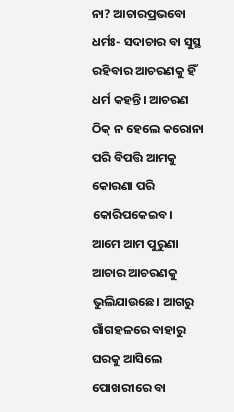ନା? ଆଚାରପ୍ରଭବୋ ଧର୍ମଃ- ସଦାଚାର ବା ସୁସ୍ଥ ରହିବାର ଆଚରଣକୁ ହିଁ ଧର୍ମ କହନ୍ତି। ଆଚରଣ ଠିକ୍‌ ନ ହେଲେ କରୋନା ପରି ବିପତ୍ତି ଆମକୁ କୋରଣା ପରି କୋରିପକେଇବ।
ଆମେ ଆମ ପୁରୁଣା ଆଚାର ଆଚରଣକୁ ଭୁଲିଯାଉଛେ। ଆଗରୁ ଗାଁଗହଳରେ ବାହାରୁ ଘରକୁ ଆସିଲେ ପୋଖରୀରେ ବା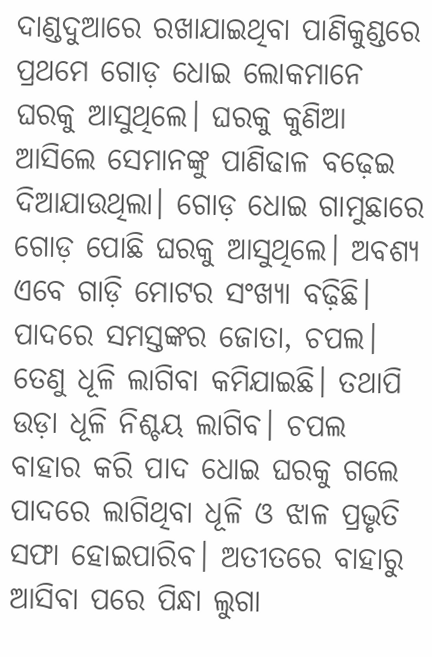ଦାଣ୍ଡଦୁଆରେ ରଖାଯାଇଥିବା ପାଣିକୁଣ୍ଡରେ ପ୍ରଥମେ ଗୋଡ଼ ଧୋଇ ଲୋକମାନେ ଘରକୁ ଆସୁଥିଲେ। ଘରକୁ କୁଣିଆ ଆସିଲେ ସେମାନଙ୍କୁ ପାଣିଢାଳ ବଢ଼େଇ ଦିଆଯାଉଥିଲା। ଗୋଡ଼ ଧୋଇ ଗାମୁଛାରେ ଗୋଡ଼ ପୋଛି ଘରକୁ ଆସୁଥିଲେ। ଅବଶ୍ୟ ଏବେ ଗାଡ଼ି ମୋଟର ସଂଖ୍ୟା ବଢ଼ିଛି। ପାଦରେ ସମସ୍ତଙ୍କର ଜୋତା, ଚପଲ। ତେଣୁ ଧୂଳି ଲାଗିବା କମିଯାଇଛି। ତଥାପି ଉଡ଼ା ଧୂଳି ନିଶ୍ଚୟ ଲାଗିବ। ଚପଲ ବାହାର କରି ପାଦ ଧୋଇ ଘରକୁ ଗଲେ ପାଦରେ ଲାଗିଥିବା ଧୂଳି ଓ ଝାଳ ପ୍ରଭୃତି ସଫା ହୋଇପାରିବ। ଅତୀତରେ ବାହାରୁ ଆସିବା ପରେ ପିନ୍ଧା ଲୁଗା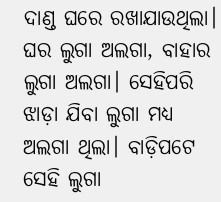ଦାଣ୍ଡ ଘରେ ରଖାଯାଉଥିଲା। ଘର ଲୁଗା ଅଲଗା, ବାହାର ଲୁଗା ଅଲଗା। ସେହିପରି ଝାଡ଼ା ଯିବା ଲୁଗା ମଧ୍ୟ ଅଲଗା ଥିଲା। ବାଡ଼ିପଟେ ସେହି ଲୁଗା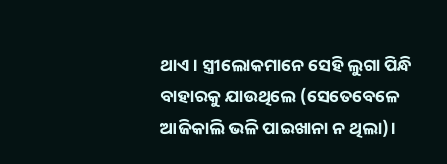ଥାଏ। ସ୍ତ୍ରୀଲୋକମାନେ ସେହି ଲୁଗା ପିନ୍ଧି ବାହାରକୁ ଯାଉଥିଲେ (ସେତେବେଳେ ଆଜିକାଲି ଭଳି ପାଇଖାନା ନ ଥିଲା)।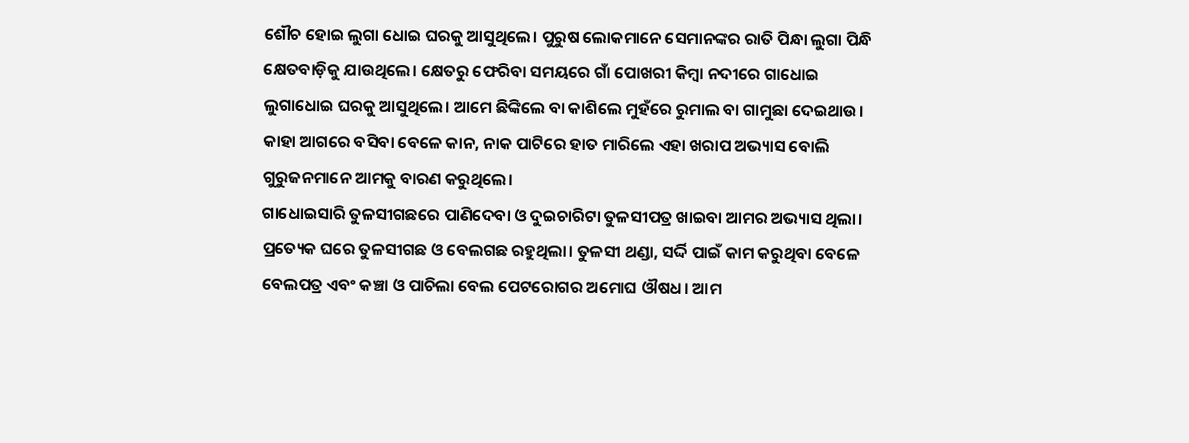ଶୌଚ ହୋଇ ଲୁଗା ଧୋଇ ଘରକୁ ଆସୁଥିଲେ। ପୁରୁଷ ଲୋକମାନେ ସେମାନଙ୍କର ରାତି ପିନ୍ଧା ଲୁଗା ପିନ୍ଧି କ୍ଷେତବାଡ଼ିକୁ ଯାଉଥିଲେ। କ୍ଷେତରୁ ଫେରିବା ସମୟରେ ଗାଁ ପୋଖରୀ କିମ୍ବା ନଦୀରେ ଗାଧୋଇ ଲୁଗାଧୋଇ ଘରକୁ ଆସୁଥିଲେ। ଆମେ ଛିଙ୍କିଲେ ବା କାଶିଲେ ମୁହଁରେ ରୁମାଲ ବା ଗାମୁଛା ଦେଇଥାଉ। କାହା ଆଗରେ ବସିବା ବେଳେ କାନ, ନାକ ପାଟିରେ ହାତ ମାରିଲେ ଏହା ଖରାପ ଅଭ୍ୟାସ ବୋଲି ଗୁରୁଜନମାନେ ଆମକୁ ବାରଣ କରୁଥିଲେ।
ଗାଧୋଇସାରି ତୁଳସୀଗଛରେ ପାଣିଦେବା ଓ ଦୁଇଚାରିଟା ତୁଳସୀପତ୍ର ଖାଇବା ଆମର ଅଭ୍ୟାସ ଥିଲା। ପ୍ରତ୍ୟେକ ଘରେ ତୁଳସୀଗଛ ଓ ବେଲଗଛ ରହୁଥିଲା। ତୁଳସୀ ଥଣ୍ଡା, ସର୍ଦ୍ଦି ପାଇଁ କାମ କରୁଥିବା ବେଳେ ବେଲପତ୍ର ଏବଂ କଞ୍ଚା ଓ ପାଚିଲା ବେଲ ପେଟରୋଗର ଅମୋଘ ଔଷଧ। ଆମ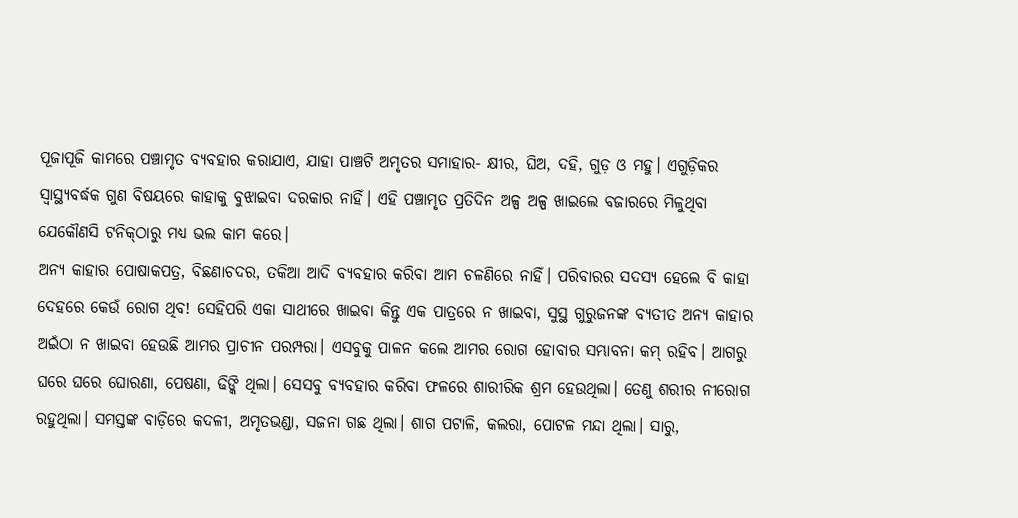ପୂଜାପୂଜି କାମରେ ପଞ୍ଚାମୃତ ବ୍ୟବହାର କରାଯାଏ, ଯାହା ପାଞ୍ଚଟି ଅମୃତର ସମାହାର- କ୍ଷୀର, ଘିଅ, ଦହି, ଗୁଡ଼ ଓ ମହୁ। ଏଗୁଡ଼ିକର ସ୍ବାସ୍ଥ୍ୟବର୍ଦ୍ଧକ ଗୁଣ ବିଷୟରେ କାହାକୁ ବୁଝାଇବା ଦରକାର ନାହିଁ। ଏହି ପଞ୍ଚାମୃତ ପ୍ରତିଦିନ ଅଳ୍ପ ଅଳ୍ପ ଖାଇଲେ ବଜାରରେ ମିଳୁଥିବା ଯେକୌଣସି ଟନିକ୍‌ଠାରୁ ମଧ୍ୟ ଭଲ କାମ କରେ।
ଅନ୍ୟ କାହାର ପୋଷାକପତ୍ର, ବିଛଣାଚଦର, ତକିଆ ଆଦି ବ୍ୟବହାର କରିବା ଆମ ଚଳଣିରେ ନାହିଁ। ପରିବାରର ସଦସ୍ୟ ହେଲେ ବି କାହା ଦେହରେ କେଉଁ ରୋଗ ଥିବ! ସେହିପରି ଏକା ସାଥୀରେ ଖାଇବା କିନ୍ତୁ ଏକ ପାତ୍ରରେ ନ ଖାଇବା, ସୁସ୍ଥ ଗୁରୁଜନଙ୍କ ବ୍ୟତୀତ ଅନ୍ୟ କାହାର ଅଇଁଠା ନ ଖାଇବା ହେଉଛି ଆମର ପ୍ରାଚୀନ ପରମ୍ପରା। ଏସବୁକୁ ପାଳନ କଲେ ଆମର ରୋଗ ହୋବାର ସମ୍ଭାବନା କମ୍‌ ରହିବ। ଆଗରୁ ଘରେ ଘରେ ଘୋରଣା, ପେଷଣା, ଢିଙ୍କି ଥିଲା। ସେସବୁ ବ୍ୟବହାର କରିବା ଫଳରେ ଶାରୀରିକ ଶ୍ରମ ହେଉଥିଲା। ତେଣୁ ଶରୀର ନୀରୋଗ ରହୁଥିଲା। ସମସ୍ତଙ୍କ ବାଡ଼ିରେ କଦଳୀ, ଅମୃତଭଣ୍ଡା, ସଜନା ଗଛ ଥିଲା। ଶାଗ ପଟାଳି, କଲରା, ପୋଟଳ ମନ୍ଦା ଥିଲା। ସାରୁ,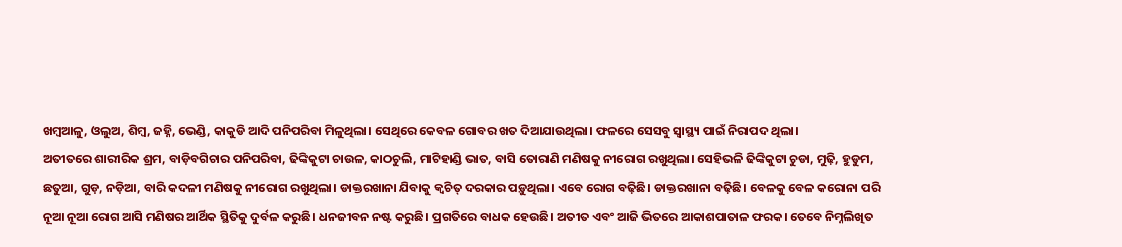ଖମ୍ବଆଳୁ, ଓଲୁଅ, ଶିମ୍ବ, ଜହ୍ନି, ଭେଣ୍ଡି, କାକୁଡି ଆଦି ପନିପରିବା ମିଳୁଥିଲା। ସେଥିରେ କେବଳ ଗୋବର ଖତ ଦିଆଯାଉଥିଲା। ଫଳରେ ସେସବୁ ସ୍ବାସ୍ଥ୍ୟ ପାଇଁ ନିରାପଦ ଥିଲା।
ଅତୀତରେ ଶାରୀରିକ ଶ୍ରମ, ବାଡ଼ିବଗିଚାର ପନିପରିବା, ଢିଙ୍କିକୁଟା ଚାଉଳ, କାଠଚୁଲି, ମାଟିହାଣ୍ଡି ଭାତ, ବାସି ତୋରାଣି ମଣିଷକୁ ନୀରୋଗ ରଖୁଥିଲା। ସେହିଭଳି ଢିଙ୍କିକୁଟା ଚୁଡା, ମୁଢ଼ି, ହୁଡୁମ, ଛତୁଆ, ଗୁଡ଼, ନଡ଼ିଆ, ବାରି କଦଳୀ ମଣିଷକୁ ନୀରୋଗ ରଖୁଥିଲା। ଡାକ୍ତରଖାନା ଯିବାକୁ କ୍ୱଚିତ୍‌ ଦରକାର ପଡ଼ୁଥିଲା। ଏବେ ରୋଗ ବଢ଼ିଛି। ଡାକ୍ତରଖାନା ବଢ଼ିଛି। ବେଳକୁ ବେଳ କରୋନା ପରି ନୂଆ ନୂଆ ରୋଗ ଆସି ମଣିଷର ଆର୍ଥିକ ସ୍ଥିତିକୁ ଦୁର୍ବଳ କରୁଛି। ଧନଜୀବନ ନଷ୍ଟ କରୁଛି। ପ୍ରଗତିରେ ବାଧକ ହେଉଛି। ଅତୀତ ଏବଂ ଆଜି ଭିତରେ ଆକାଶପାତାଳ ଫରକ। ତେବେ ନିମ୍ନଲିଖିତ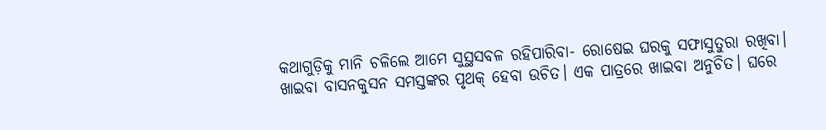କଥାଗୁଡ଼ିକୁ ମାନି ଚଳିଲେ ଆମେ ସୁସ୍ଥସବଳ ରହିପାରିବା- ରୋଷେଇ ଘରକୁ ସଫାସୁତୁରା ରଖିବା। ଖାଇବା ବାସନକୁସନ ସମସ୍ତଙ୍କର ପୃଥକ୍‌ ହେବା ଉଚିତ। ଏକ ପାତ୍ରରେ ଖାଇବା ଅନୁଚିତ। ଘରେ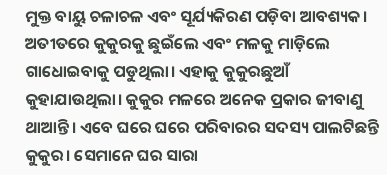ମୁକ୍ତ ବାୟୁ ଚଳାଚଳ ଏବଂ ସୂର୍ଯ୍ୟକିରଣ ପଡ଼ିବା ଆବଶ୍ୟକ।
ଅତୀତରେ କୁକୁରକୁ ଛୁଇଁଲେ ଏବଂ ମଳକୁ ମାଡ଼ିଲେ ଗାଧୋଇବାକୁ ପଡୁଥିଲା। ଏହାକୁ କୁକୁରଛୁଆଁ କୁହାଯାଉଥିଲା। କୁକୁର ମଳରେ ଅନେକ ପ୍ରକାର ଜୀବାଣୁ ଥାଆନ୍ତି। ଏବେ ଘରେ ଘରେ ପରିବାରର ସଦସ୍ୟ ପାଲଟିଛନ୍ତି କୁକୁର। ସେମାନେ ଘର ସାରା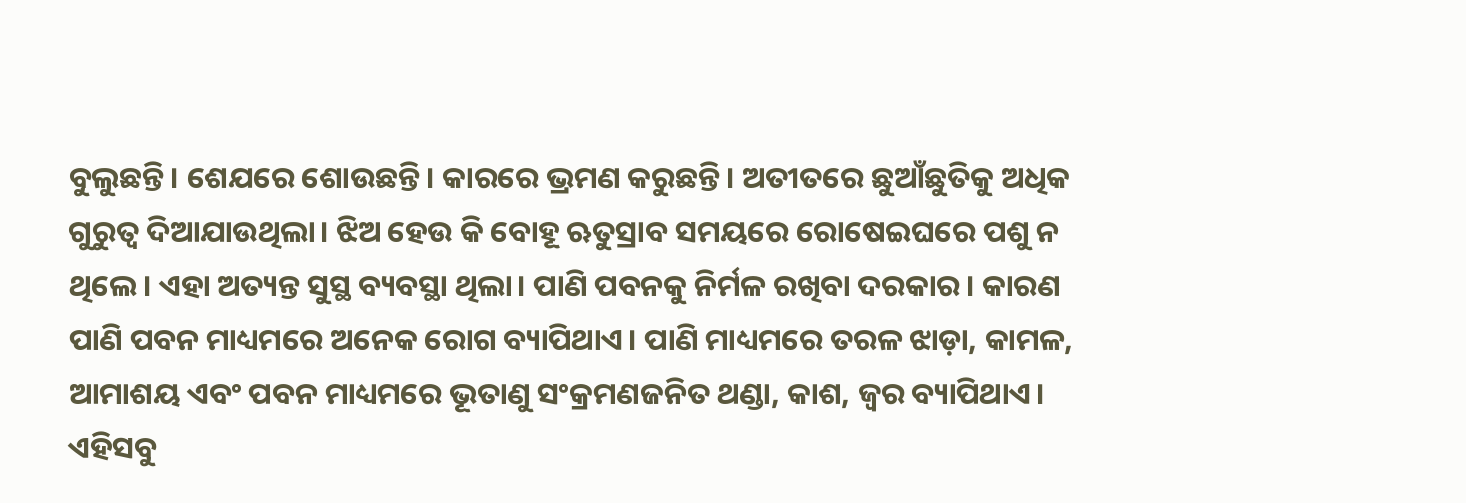ବୁଲୁଛନ୍ତି। ଶେଯରେ ଶୋଉଛନ୍ତି। କାରରେ ଭ୍ରମଣ କରୁଛନ୍ତି। ଅତୀତରେ ଛୁଆଁଛୁତିକୁ ଅଧିକ ଗୁରୁତ୍ୱ ଦିଆଯାଉଥିଲା। ଝିଅ ହେଉ କି ବୋହୂ ଋତୁସ୍ରାବ ସମୟରେ ରୋଷେଇଘରେ ପଶୁ ନ ଥିଲେ। ଏହା ଅତ୍ୟନ୍ତ ସୁସ୍ଥ ବ୍ୟବସ୍ଥା ଥିଲା। ପାଣି ପବନକୁ ନିର୍ମଳ ରଖିବା ଦରକାର। କାରଣ ପାଣି ପବନ ମାଧ୍ୟମରେ ଅନେକ ରୋଗ ବ୍ୟାପିଥାଏ। ପାଣି ମାଧ୍ୟମରେ ତରଳ ଝାଡ଼ା, କାମଳ, ଆମାଶୟ ଏବଂ ପବନ ମାଧ୍ୟମରେ ଭୂତାଣୁ ସଂକ୍ରମଣଜନିତ ଥଣ୍ଡା, କାଶ, ଜ୍ୱର ବ୍ୟାପିଥାଏ। ଏହିସବୁ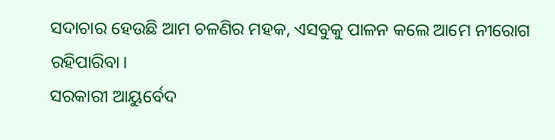ସଦାଚାର ହେଉଛି ଆମ ଚଳଣିର ମହକ, ଏସବୁକୁ ପାଳନ କଲେ ଆମେ ନୀରୋଗ ରହିପାରିବା।
ସରକାରୀ ଆୟୁର୍ବେଦ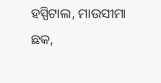ହସ୍ପିଟାଲ, ମାଉସୀମା ଛକ,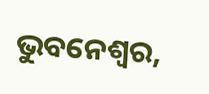ଭୁବନେଶ୍ୱର,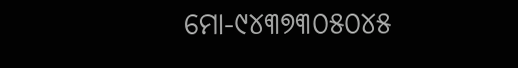ମୋ-୯୪୩୭୩୦୫୦୪୫